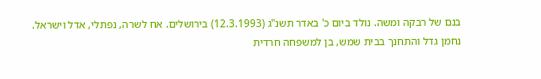בנם של רבקה ומשה. נולד ביום כ' באדר תשנ"ג (12.3.1993) בירושלים. אח לשרה, נפתלי, אדל וישראל.
נחמן גדל והתחנך בבית שמש, בן למשפחה חרדית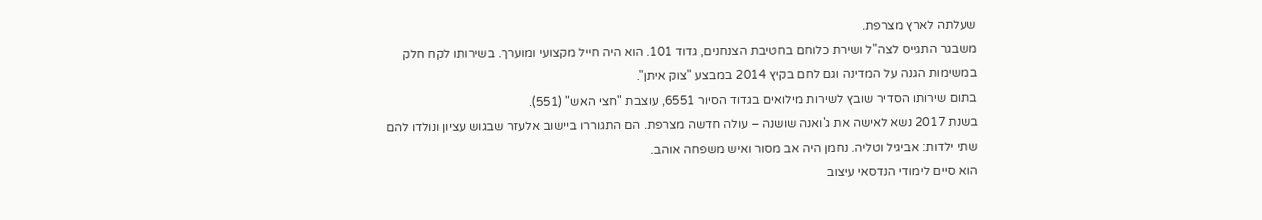שעלתה לארץ מצרפת.
משבגר התגייס לצה"ל ושירת כלוחם בחטיבת הצנחנים, גדוד 101. הוא היה חייל מקצועי ומוערך. בשירותו לקח חלק במשימות הגנה על המדינה וגם לחם בקיץ 2014 במבצע "צוק איתן".
בתום שירותו הסדיר שובץ לשירות מילואים בגדוד הסיור 6551, עוצבת "חצי האש" (551).
בשנת 2017 נשא לאישה את ג'ואנה שושנה – עולה חדשה מצרפת. הם התגוררו ביישוב אלעזר שבגוש עציון ונולדו להם שתי ילדות: אביגיל וטליה. נחמן היה אב מסור ואיש משפחה אוהב.
הוא סיים לימודי הנדסאי עיצוב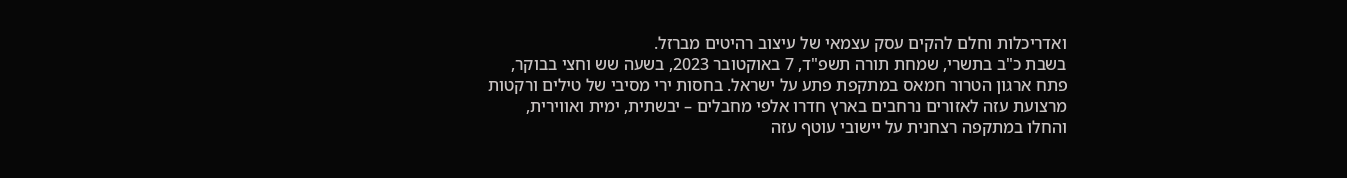ואדריכלות וחלם להקים עסק עצמאי של עיצוב רהיטים מברזל.
בשבת כ"ב בתשרי, שמחת תורה תשפ"ד, 7 באוקטובר 2023, בשעה שש וחצי בבוקר, פתח ארגון הטרור חמאס במתקפת פתע על ישראל. בחסות ירי מסיבי של טילים ורקטות מרצועת עזה לאזורים נרחבים בארץ חדרו אלפי מחבלים – יבשתית, ימית ואווירית, והחלו במתקפה רצחנית על יישובי עוטף עזה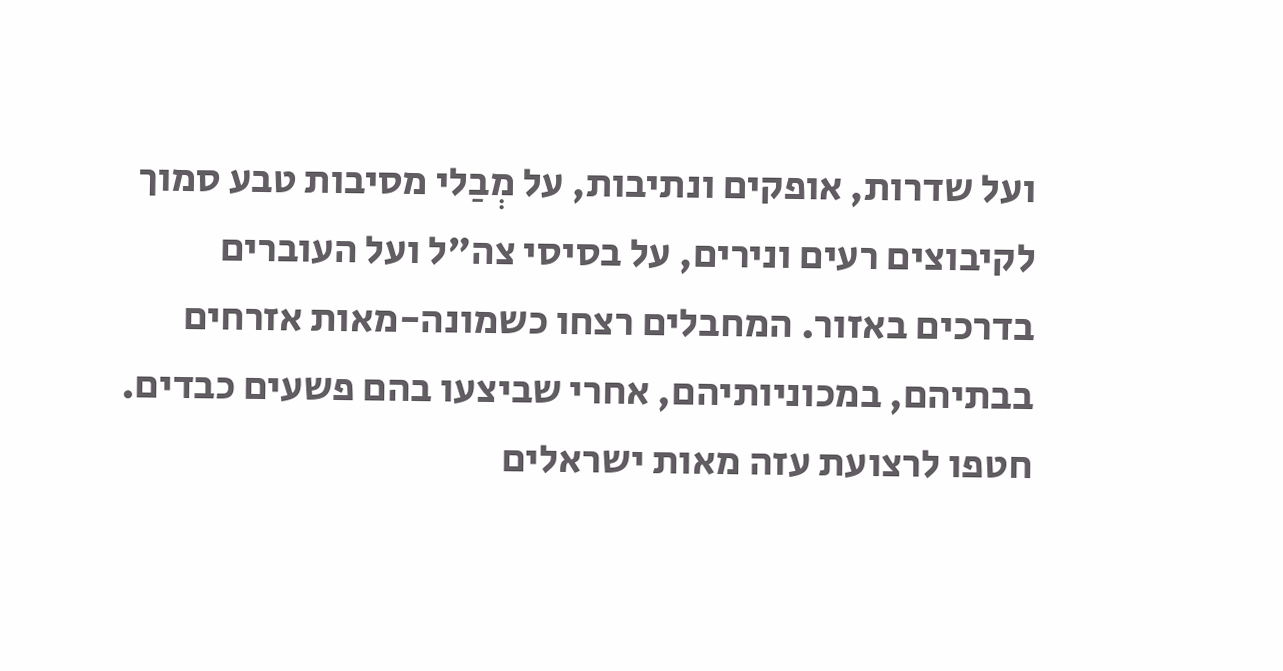ועל שדרות, אופקים ונתיבות, על מְבַלי מסיבות טבע סמוך לקיבוצים רעים ונירים, על בסיסי צה"ל ועל העוברים בדרכים באזור. המחבלים רצחו כשמונה-מאות אזרחים בבתיהם, במכוניותיהם, אחרי שביצעו בהם פשעים כבדים. חטפו לרצועת עזה מאות ישראלים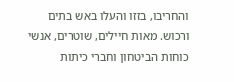והחריבו, בזזו והעלו באש בתים ורכוש. מאות חיילים, שוטרים, אנשי כוחות הביטחון וחברי כיתות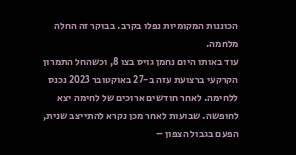הכוננות המקומיות נפלו בקרב. בבוקר זה החלה מלחמה.
עוד באותו היום נחמן גויס בצו 8, וכשהחל התמרון הקרקעי ברצועת עזה ב-27 באוקטובר 2023 נכנס ללחימה. לאחר חודשים ארוכים של לחימה יצא לחופשה. שבועות לאחר מכן נקרא להתייצב שנית, הפעם בגבול הצפון –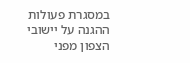במסגרת פעולות ההגנה על יישובי הצפון מפני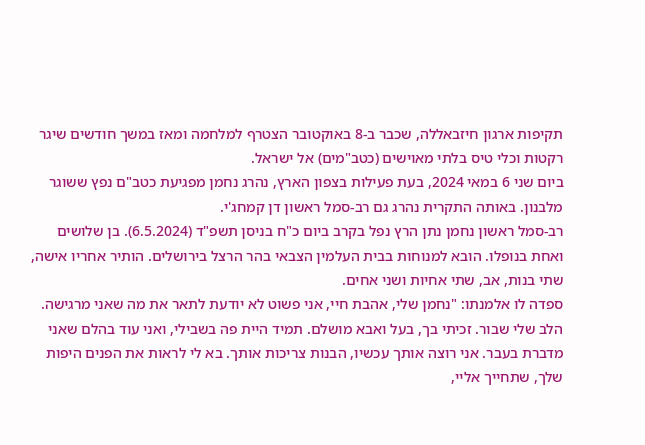תקיפות ארגון חיזבאללה, שכבר ב-8 באוקטובר הצטרף למלחמה ומאז במשך חודשים שיגר רקטות וכלי טיס בלתי מאוישים (כטב"מים) אל ישראל.
ביום שני 6 במאי 2024, בעת פעילות בצפון הארץ, נהרג נחמן מפגיעת כטב"ם נפץ ששוגר מלבנון. באותה התקרית נהרג גם רב-סמל ראשון דן קמחג'י.
רב-סמל ראשון נחמן נתן הרץ נפל בקרב ביום כ"ח בניסן תשפ"ד (6.5.2024). בן שלושים ואחת בנופלו. הובא למנוחות בבית העלמין הצבאי בהר הרצל בירושלים. הותיר אחריו אישה, שתי בנות, אב, שתי אחיות ושני אחים.
ספדה לו אלמנתו: "נחמן שלי, אהבת חיי, אני פשוט לא יודעת לתאר את מה שאני מרגישה. הלב שלי שבור. זכיתי בך, בעל ואבא מושלם. תמיד היית פה בשבילי, ואני עוד בהלם שאני מדברת בעבר. אני רוצה אותך עכשיו, הבנות צריכות אותך. בא לי לראות את הפנים היפות שלך, שתחייך אליי,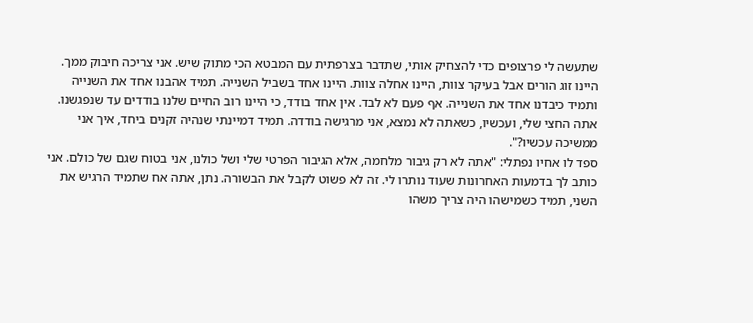שתעשה לי פרצופים כדי להצחיק אותי, שתדבר בצרפתית עם המבטא הכי מתוק שיש. אני צריכה חיבוק ממך. היינו זוג הורים אבל בעיקר צוות, היינו אחלה צוות. היינו אחד בשביל השנייה. תמיד אהבנו אחד את השנייה ותמיד כיבדנו אחד את השנייה. אף פעם לא לבד. אין אחד בודד, כי היינו רוב החיים שלנו בודדים עד שנפגשנו. אתה החצי שלי, ועכשיו, כשאתה לא נמצא, אני מרגישה בודדה. תמיד דמיינתי שנהיה זקנים ביחד, איך אני ממשיכה עכשיו?".
ספד לו אחיו נפתלי: "אתה לא רק גיבור מלחמה, אלא הגיבור הפרטי שלי ושל כולנו, אני בטוח שגם של כולם. אני כותב לך בדמעות האחרונות שעוד נותרו לי. זה לא פשוט לקבל את הבשורה. נתן, אתה אח שתמיד הרגיש את השני, תמיד כשמישהו היה צריך משהו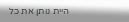היית נותן את כל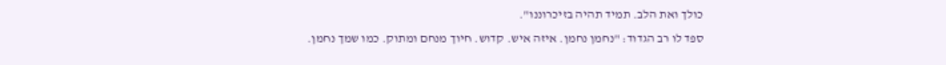כולך ואת הלב. תמיד תהיה בזיכרוננו".
ספד לו רב הגדוד: "נחמן נחמן. איזה איש. קדוש. חיוך מנחם ומתוק. כמו שמך נחמן.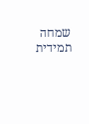שמחה תמידית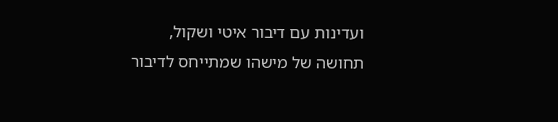ועדינות עם דיבור איטי ושקול, תחושה של מישהו שמתייחס לדיבור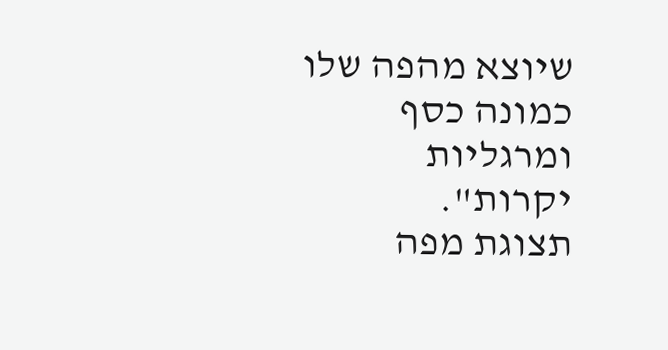שיוצא מהפה שלו כמונה כסף ומרגליות יקרות".
תצוגת מפה